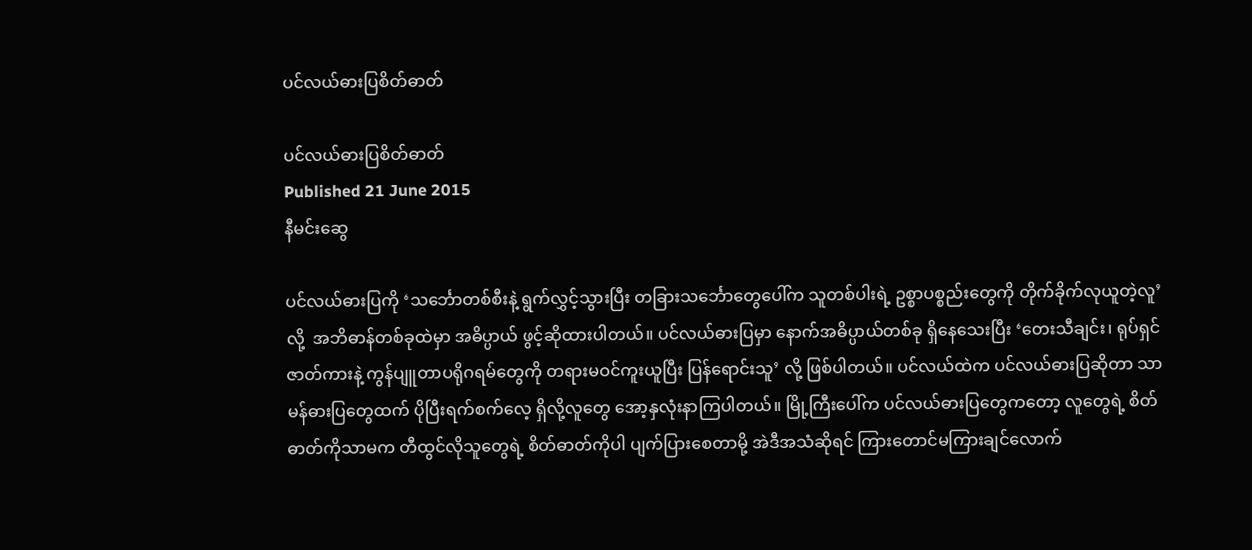ပင်လယ်ဓားပြစိတ်ဓာတ်

ပင်လယ်ဓားပြစိတ်ဓာတ်
Published 21 June 2015
နီမင်းဆွေ

ပင်လယ်ဓားပြကို ‘သင်္ဘောတစ်စီးနဲ့ ရွက်လွှင့်သွားပြီး တခြားသင်္ဘောတွေပေါ်က သူတစ်ပါးရဲ့ ဥစ္စာပစ္စည်းတွေကို တိုက်ခိုက်လုယူတဲ့လူ’ လို့  အဘိဓာန်တစ်ခုထဲမှာ အဓိပ္ပာယ် ဖွင့်ဆိုထားပါတယ်။ ပင်လယ်ဓားပြမှာ နောက်အဓိပ္ပာယ်တစ်ခု ရှိနေသေးပြီး ‘တေးသီချင်း၊ ရုပ်ရှင်ဇာတ်ကားနဲ့ ကွန်ပျူတာပရိုဂရမ်တွေကို တရားမဝင်ကူးယူပြီး ပြန်ရောင်းသူ’ လို့ ဖြစ်ပါတယ်။ ပင်လယ်ထဲက ပင်လယ်ဓားပြဆိုတာ သာမန်ဓားပြတွေထက် ပိုပြီးရက်စက်လေ့ ရှိလို့လူတွေ အော့နှလုံးနာကြပါတယ်။ မြို့ကြီးပေါ်က ပင်လယ်ဓားပြတွေကတော့ လူတွေရဲ့ စိတ်ဓာတ်ကိုသာမက တီထွင်လိုသူတွေရဲ့ စိတ်ဓာတ်ကိုပါ ပျက်ပြားစေတာမို့ အဲဒီအသံဆိုရင် ကြားတောင်မကြားချင်လောက်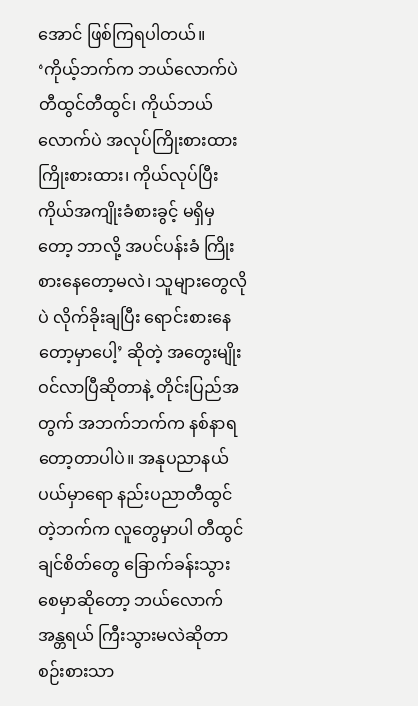အောင် ဖြစ်ကြရပါတယ်။ ‘ကိုယ့်ဘက်က ဘယ်လောက်ပဲ တီထွင်တီထွင်၊ ကိုယ်ဘယ်လောက်ပဲ အလုပ်ကြိုးစားထား ကြိုးစားထား၊ ကိုယ်လုပ်ပြီး ကိုယ်အကျိုးခံစားခွင့် မရှိမှတော့ ဘာလို့ အပင်ပန်းခံ ကြိုးစားနေတော့မလဲ၊ သူများတွေလိုပဲ လိုက်ခိုးချပြီး ရောင်းစားနေတော့မှာပေါ့’ ဆိုတဲ့ အတွေးမျိုး ဝင်လာပြီဆိုတာနဲ့ တိုင်းပြည်အတွက် အဘက်ဘက်က နစ်နာရတော့တာပါပဲ။ အနုပညာနယ်ပယ်မှာရော နည်းပညာတီထွင်တဲ့ဘက်က လူတွေမှာပါ တီထွင်ချင်စိတ်တွေ ခြောက်ခန်းသွားစေမှာဆိုတော့ ဘယ်လောက်အန္တရယ် ကြီးသွားမလဲဆိုတာ စဉ်းစားသာ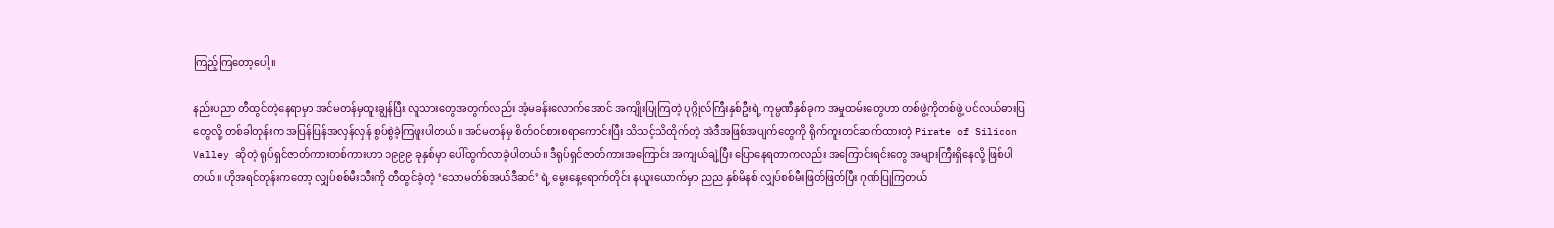ကြည့်ကြတော့ပေါ့။

နည်းပညာ တီထွင်တဲ့နေရာမှာ အင်မတန်မှထူးချွန်ပြီး လူသားတွေအတွက်လည်း အံ့မခန်းလောက်အောင် အကျိုးပြုကြတဲ့ ပုဂ္ဂိုလ်ကြီးနှစ်ဦးရဲ့ ကုမ္ပဏီနှစ်ခုက အမှုထမ်းတွေဟာ တစ်ဖွဲ့ကိုတစ်ဖွဲ့ ပင်လယ်ဓားပြတွေလို့ တစ်ခါတုန်းက အပြန်ပြန်အလှန်လှန် စွပ်စွဲခဲ့ကြဖူးပါတယ်။ အင်မတန်မှ စိတ်ဝင်စားစရာကောင်းပြီး သိသင့်သိထိုက်တဲ့ အဲဒီအဖြစ်အပျက်တွေကို ရိုက်ကူးတင်ဆက်ထားတဲ့ Pirate of Silicon Valley ဆိုတဲ့ ရုပ်ရှင်ဇာတ်ကားတစ်ကားဟာ ၁၉၉၉ ခုနှစ်မှာ ပေါ်ထွက်လာခဲ့ပါတယ်။ ဒီရုပ်ရှင်ဇာတ်ကားအကြောင်း အကျယ်ချဲ့ပြီး ပြောနေရတာကလည်း အကြောင်းရင်းတွေ အများကြီးရှိနေလို့ ဖြစ်ပါတယ်။ ဟိုအရင်တုန်းကတော့ လျှပ်စစ်မီးသီးကို တီထွင်ခဲ့တဲ့ ‘သောမတ်စ်အယ်ဒီဆင်’ ရဲ့ မွေးနေ့ရောက်တိုင်း နယူးယောက်မှာ ညည နှစ်မိနစ် လျှပ်စစ်မီးဖြတ်ဖြတ်ပြီး ဂုဏ်ပြုကြတယ်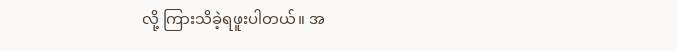လို့ ကြားသိခဲ့ရဖူးပါတယ်။ အ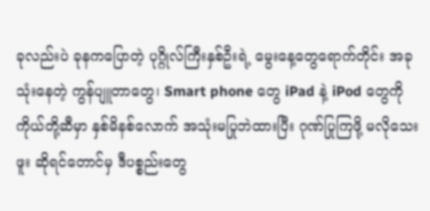ခုလည်းပဲ ခုနကပြောတဲ့ ပုဂ္ဂိုလ်ကြီးနှစ်ဦးရဲ့ မွေးနေ့တွေရောက်တိုင်း အခုသုံးနေတဲ့ ကွန်ပျူတာတွေ၊ Smart phone တွေ iPad နဲ့ iPod တွေကို ကိုယ်တို့ဆီမှာ နှစ်မိနစ်လောက် အသုံးမပြုဘဲထားပြီး ဂုဏ်ပြုကြဖို့ မလိုသေးဖူး ဆိုရင်တောင်မှ ဒီပစ္စည်းတွေ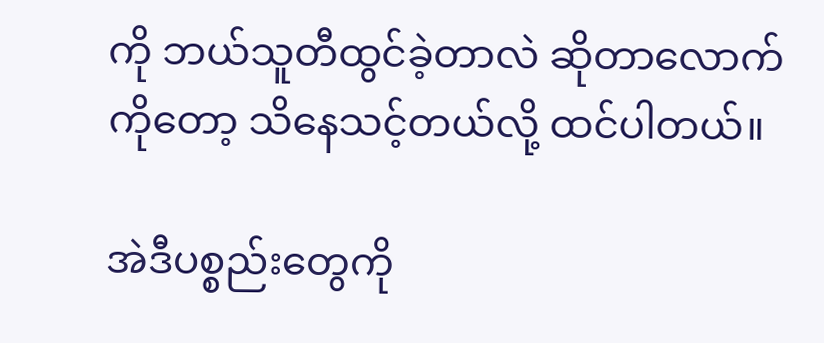ကို ဘယ်သူတီထွင်ခဲ့တာလဲ ဆိုတာလောက်ကိုတော့ သိနေသင့်တယ်လို့ ထင်ပါတယ်။

အဲဒီပစ္စည်းတွေကို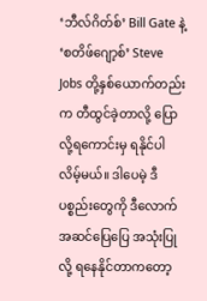‘ဘီလ်ဂိတ်စ်’ Bill Gate နဲ့ ‘စတိဖ်ဂျော့စ်’ Steve Jobs တို့နှစ်ယောက်တည်းက တီထွင်ခဲ့တာလို့ ပြောလို့ရကောင်းမှ ရနိုင်ပါလိမ့်မယ်။ ဒါပေမဲ့ ဒီပစ္စည်းတွေကို ဒီလောက်အဆင်ပြေပြေ အသုံးပြုလို့ ရနေနိုင်တာကတော့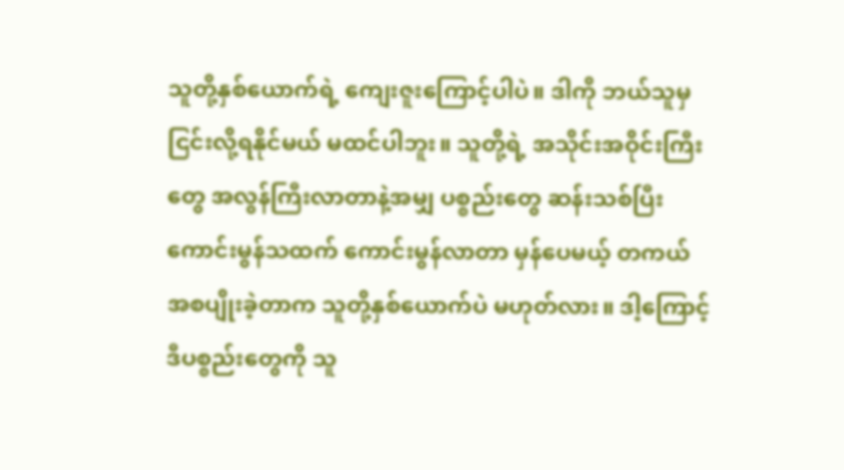သူတို့နှစ်ယောက်ရဲ့ ကျေးဇူးကြောင့်ပါပဲ။ ဒါကို ဘယ်သူမှ ငြင်းလို့ရနိုင်မယ် မထင်ပါဘူး။ သူတို့ရဲ့ အသိုင်းအဝိုင်းကြီးတွေ အလွန်ကြီးလာတာနဲ့အမျှ ပစ္စည်းတွေ ဆန်းသစ်ပြီး ကောင်းမွန်သထက် ကောင်းမွန်လာတာ မှန်ပေမယ့် တကယ် အစပျိုးခဲ့တာက သူတို့နှစ်ယောက်ပဲ မဟုတ်လား။ ဒါ့ကြောင့် ဒီပစ္စည်းတွေကို သူ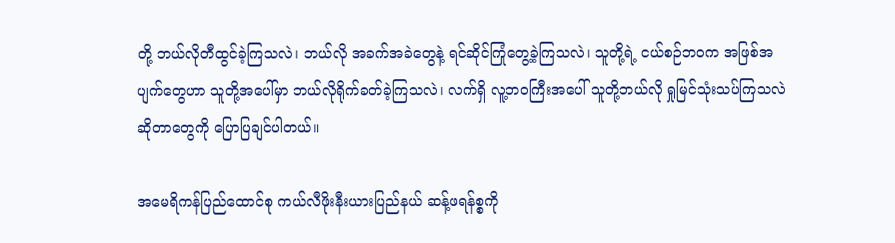တို့ ဘယ်လိုတီထွင်ခဲ့ကြသလဲ၊ ဘယ်လို အခက်အခဲတွေနဲ့ ရင်ဆိုင်ကြုံတွေ့ခဲ့ကြသလဲ၊ သူတို့ရဲ့ ငယ်စဉ်ဘဝက အဖြစ်အပျက်တွေဟာ သူတို့အပေါ်မှာ ဘယ်လိုရိုက်ခတ်ခဲ့ကြသလဲ၊ လက်ရှိ လူ့ဘဝကြီးအပေါ် သူတို့ဘယ်လို ရှုမြင်သုံးသပ်ကြသလဲ ဆိုတာတွေကို ပြောပြချင်ပါတယ်။

အမေရိကန်ပြည်ထောင်စု ကယ်လီဖိုးနီးယားပြည်နယ် ဆန့်ဖရန်စ္စကို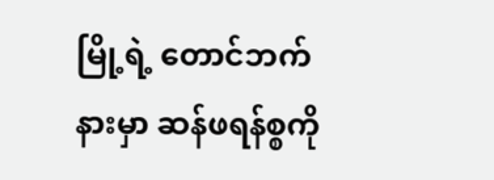မြို့ရဲ့ တောင်ဘက်နားမှာ ဆန်ဖရန်စ္စကို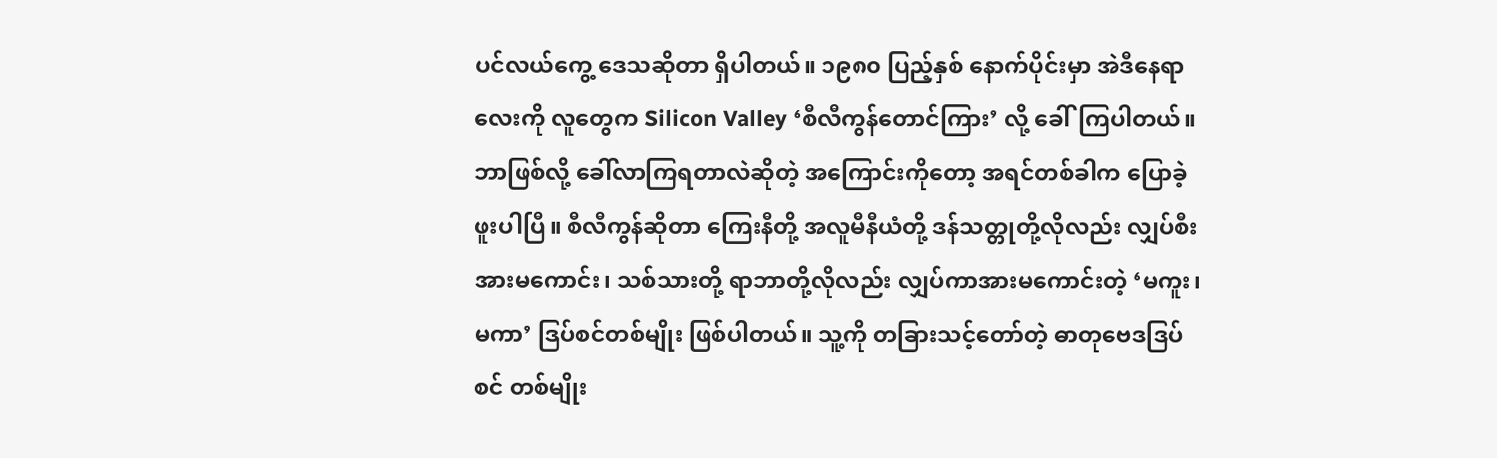ပင်လယ်ကွေ့ ဒေသဆိုတာ ရှိပါတယ်။ ၁၉၈၀ ပြည့်နှစ် နောက်ပိုင်းမှာ အဲဒီနေရာလေးကို လူတွေက Silicon Valley ‘စီလီကွန်တောင်ကြား’ လို့ ခေါ်ကြပါတယ်။ ဘာဖြစ်လို့ ခေါ်လာကြရတာလဲဆိုတဲ့ အကြောင်းကိုတော့ အရင်တစ်ခါက ပြောခဲ့ဖူးပါပြီ။ စီလီကွန်ဆိုတာ ကြေးနီတို့ အလူမီနီယံတို့ ဒန်သတ္တုတို့လိုလည်း လျှပ်စီးအားမကောင်း၊ သစ်သားတို့ ရာဘာတို့လိုလည်း လျှပ်ကာအားမကောင်းတဲ့ ‘မကူး၊ မကာ’ ဒြပ်စင်တစ်မျိုး ဖြစ်ပါတယ်။ သူ့ကို တခြားသင့်တော်တဲ့ ဓာတုဗေဒဒြပ်စင် တစ်မျိုး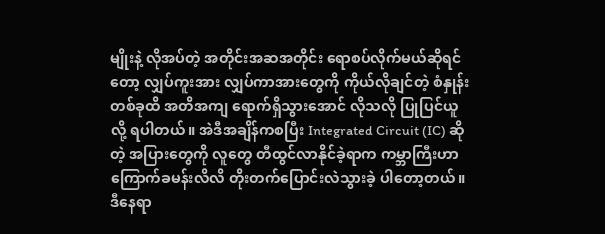မျိုးနဲ့ လိုအပ်တဲ့ အတိုင်းအဆအတိုင်း ရောစပ်လိုက်မယ်ဆိုရင်တော့ လျှပ်ကူးအား လျှပ်ကာအားတွေကို ကိုယ်လိုချင်တဲ့ စံနှုန်းတစ်ခုထိ အတိအကျ ရောက်ရှိသွားအောင် လိုသလို ပြုပြင်ယူလို့ ရပါတယ်။ အဲဒီအချိန်ကစပြီး Integrated Circuit (IC) ဆိုတဲ့ အပြားတွေကို လူတွေ တီထွင်လာနိုင်ခဲ့ရာက ကမ္ဘာကြီးဟာ ကြောက်ခမန်းလိလိ တိုးတက်ပြောင်းလဲသွားခဲ့ ပါတော့တယ်။ ဒီနေရာ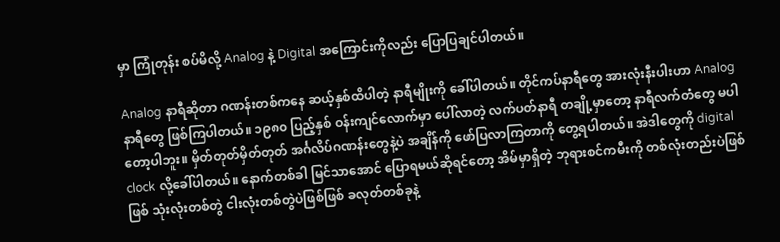မှာ ကြုံတုန်း စပ်မိလို့ Analog နဲ့ Digital အကြောင်းကိုလည်း ပြောပြချင်ပါတယ်။

Analog နာရီဆိုတာ ဂဏန်းတစ်ကနေ ဆယ့်နှစ်ထိပါတဲ့ နာရီမျိုးကို ခေါ်ပါတယ်။ တိုင်ကပ်နာရီတွေ အားလုံးနီးပါးဟာ Analog နာရီတွေ ဖြစ်ကြပါတယ်။ ၁၉၈၀ ပြည့်နှစ် ဝန်းကျင်လောက်မှာ ပေါ်လာတဲ့ လက်ပတ်နာရီ တချို့မှာတော့ နာရီလက်တံတွေ မပါတော့ပါဘူး။ မှိတ်တုတ်မှိတ်တုတ် အင်္ဂလိပ်ဂဏန်းတွေနဲ့ပဲ အချိန်ကို ဖော်ပြလာကြတာကို တွေ့ရပါတယ်။ အဲဒါတွေကို digital clock လို့ခေါ်ပါတယ်။ နောက်တစ်ခါ မြင်သာအောင် ပြောရမယ်ဆိုရင်တော့ အိမ်မှာရှိတဲ့ ဘုရားစင်ကမီးကို တစ်လုံးတည်းပဲဖြစ်ဖြစ် သုံးလုံးတစ်တွဲ ငါးလုံးတစ်တွဲပဲဖြစ်ဖြစ် ခလုတ်တစ်ခုနဲ့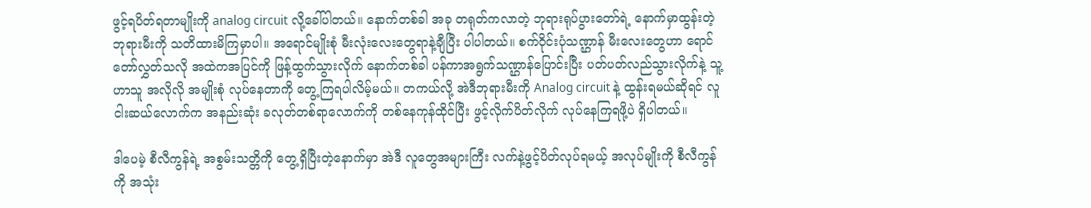ဖွင့်ရပိတ်ရတာမျိုးကို analog circuit လို့ခေါ်ပါတယ်။ နောက်တစ်ခါ အခု တရုတ်ကလာတဲ့ ဘုရားရုပ်ပွားတော်ရဲ့ နောက်မှာထွန်းတဲ့ ဘုရားမီးကို သတိထားမိကြမှာပါ။ အရောင်မျိုးစုံ မီးလုံးလေးတွေရာနဲ့ချီပြီး ပါပါတယ်။ စက်ဝိုင်းပုံသဏ္ဌာန် မီးလေးတွေဟာ ရောင်တော်လွှတ်သလို အထဲကအပြင်ကို ဖြန့်ထွက်သွားလိုက် နောက်တစ်ခါ ပန်ကာအရွက်သဏ္ဌာန်ပြောင်းပြီး ပတ်ပတ်လည်သွားလိုက်နဲ့ သူ့ဟာသူ အလိုလို အမျိုးစုံ လုပ်နေတာကို တွေ့ကြရပါလိမ့်မယ်။ တကယ်လို့ အဲဒီဘုရားမီးကို Analog circuit နဲ့ ထွန်းရမယ်ဆိုရင် လူငါးဆယ်လောက်က အနည်းဆုံး ခလုတ်တစ်ရာလောက်ကို တစ်နေကုန်ထိုင်ပြီး ဖွင့်လိုက်ပိတ်လိုက် လုပ်နေကြရဖို့ပဲ ရှိပါတယ်။

ဒါပေမဲ့ စီလီကွန်ရဲ့ အစွမ်းသတ္တိကို တွေ့ရှိပြီးတဲ့နောက်မှာ အဲဒီ လူတွေအများကြီး လက်နဲ့ဖွင့်ပိတ်လုပ်ရမယ့် အလုပ်မျိုးကို စီလီကွန်ကို အသုံး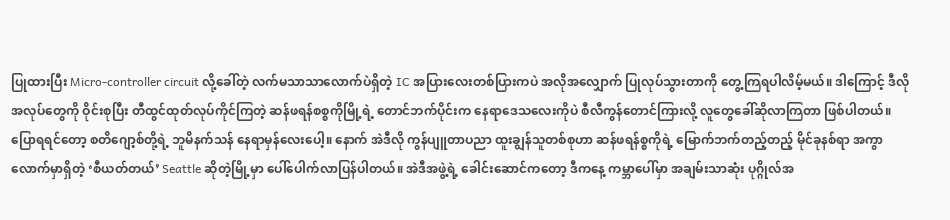ပြုထားပြီး Micro-controller circuit လို့ခေါ်တဲ့ လက်မသာသာလောက်ပဲရှိတဲ့ IC အပြားလေးတစ်ပြားကပဲ အလိုအလျှောက် ပြုလုပ်သွားတာကို တွေ့ကြရပါလိမ့်မယ်။ ဒါကြောင့် ဒီလိုအလုပ်တွေကို ဝိုင်းစုပြီး တီထွင်ထုတ်လုပ်ကိုင်ကြတဲ့ ဆန်ဖရန်စစ္စကိုမြို့ရဲ့ တောင်ဘက်ပိုင်းက နေရာဒေသလေးကိုပဲ စီလီကွန်တောင်ကြားလို့ လူတွေခေါ်ဆိုလာကြတာ ဖြစ်ပါတယ်။ ပြောရရင်တော့ စတိဂျော့စ်တို့ရဲ့ ဘူမိနက်သန် နေရာမှန်လေးပေါ့။ နောက် အဲဒီလို ကွန်ပျူတာပညာ ထူးချွန်သူတစ်စုဟာ ဆန်ဖရန်စ္စကိုရဲ့ မြောက်ဘက်တည့်တည့် မိုင်ခုနစ်ရာ အကွာလောက်မှာရှိတဲ့ ‘စီယတ်တယ်’ Seattle ဆိုတဲ့မြို့မှာ ပေါ်ပေါက်လာပြန်ပါတယ်။ အဲဒီအဖွဲ့ရဲ့ ခေါင်းဆောင်ကတော့ ဒီကနေ့ ကမ္ဘာပေါ်မှာ အချမ်းသာဆုံး ပုဂ္ဂိုလ်အ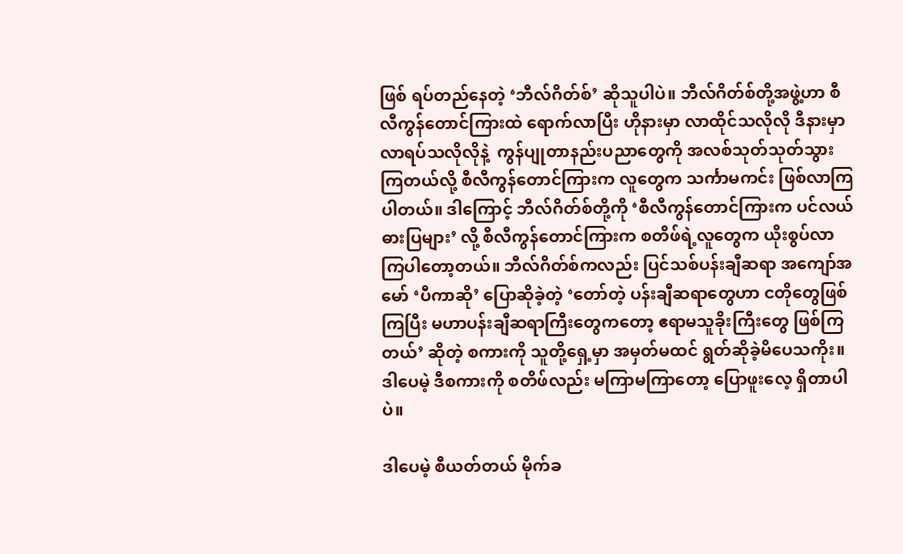ဖြစ် ရပ်တည်နေတဲ့ ‘ဘီလ်ဂိတ်စ်’ ဆိုသူပါပဲ။ ဘီလ်ဂိတ်စ်တို့အဖွဲ့ဟာ စီလီကွန်တောင်ကြားထဲ ရောက်လာပြီး ဟိုနားမှာ လာထိုင်သလိုလို ဒီနားမှာ လာရပ်သလိုလိုနဲ့  ကွန်ပျုတာနည်းပညာတွေကို အလစ်သုတ်သုတ်သွားကြတယ်လို့ စီလီကွန်တောင်ကြားက လူတွေက သင်္ကာမကင်း ဖြစ်လာကြပါတယ်။ ဒါကြောင့် ဘီလ်ဂိတ်စ်တို့ကို ‘စီလီကွန်တောင်ကြားက ပင်လယ်ဓားပြများ’ လို့ စီလီကွန်တောင်ကြားက စတိဖ်ရဲ့လူတွေက ယိုးစွပ်လာကြပါတော့တယ်။ ဘီလ်ဂိတ်စ်ကလည်း ပြင်သစ်ပန်းချီဆရာ အကျော်အမော် ‘ပီကာဆို’ ပြောဆိုခဲ့တဲ့ ‘တော်တဲ့ ပန်းချီဆရာတွေဟာ ငတိုတွေဖြစ်ကြပြီး မဟာပန်းချီဆရာကြီးတွေကတော့ ဧရာမသူခိုးကြီးတွေ ဖြစ်ကြတယ်’ ဆိုတဲ့ စကားကို သူတို့ရှေ့မှာ အမှတ်မထင် ရွတ်ဆိုခဲ့မိပေသကိုး။ ဒါပေမဲ့ ဒီစကားကို စတိဖ်လည်း မကြာမကြာတော့ ပြောဖူးလေ့ ရှိတာပါပဲ။

ဒါပေမဲ့ စီယတ်တယ် မိုက်ခ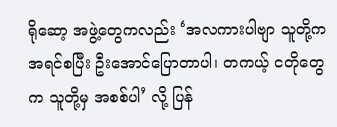ရိုဆော့ အဖွဲ့တွေကလည်း ‘အလကားပါဗျာ သူတို့က အရင်စပြီး ဦးအောင်ပြောတာပါ၊ တကယ့် ငတိုတွေက သူတို့မှ အစစ်ပါ’ လို့ ပြန်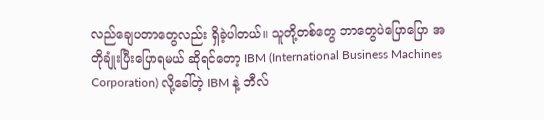လည်ချေပတာတွေလည်း ရှိခဲ့ပါတယ်။ သူတို့တစ်တွေ ဘာတွေပဲပြောပြော အတိုချုံးပြီးပြောရမယ် ဆိုရင်တော့ IBM (International Business Machines Corporation) လို့ခေါ်တဲ့ IBM နဲ့ ဘီလ်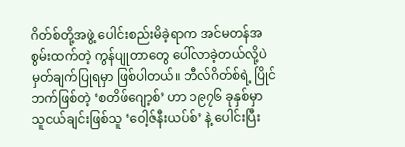ဂိတ်စ်တို့အဖွဲ့ ပေါင်းစည်းမိခဲ့ရာက အင်မတန်အစွမ်းထက်တဲ့ ကွန်ပျုတာတွေ ပေါ်လာခဲ့တယ်လို့ပဲ မှတ်ချက်ပြုရမှာ ဖြစ်ပါတယ်။ ဘီလ်ဂိတ်စ်ရဲ့ ပြိုင်ဘက်ဖြစ်တဲ့ ‘စတိဖ်ဂျော့စ်’ ဟာ ၁၉၇၆ ခုနှစ်မှာ သူငယ်ချင်းဖြစ်သူ ‘ဝေါ့ဇ်နီးယပ်စ်’ နဲ့ ပေါင်းပြီး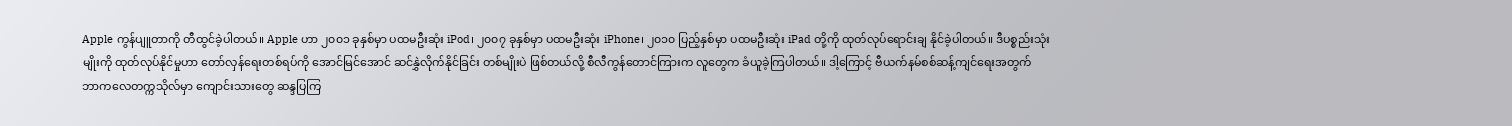Apple ကွန်ပျူတာကို တီထွင်ခဲ့ပါတယ်။ Apple ဟာ ၂၀၀၁ ခုနှစ်မှာ ပထမဦးဆုံး iPod၊ ၂၀၀၇ ခုနှစ်မှာ ပထမဦးဆုံး iPhone၊ ၂၀၁၀ ပြည့်နှစ်မှာ ပထမဦးဆုံး iPad တို့ကို ထုတ်လုပ်ရောင်းချ နိုင်ခဲ့ပါတယ်။ ဒီပစ္စည်းသုံးမျိုးကို ထုတ်လုပ်နိုင်မှုဟာ တော်လှန်ရေးတစ်ရပ်ကို အောင်မြင်အောင် ဆင်နွှဲလိုက်နိုင်ခြင်း တစ်မျိုးပဲ ဖြစ်တယ်လို့ စီလီကွန်တောင်ကြားက လူတွေက ခံယူခဲ့ကြပါတယ်။ ဒါ့ကြောင့် ဗီယက်နမ်စစ်ဆန့်ကျင်ရေးအတွက် ဘာကလေတက္ကသိုလ်မှာ ကျောင်းသားတွေ ဆန္ဒပြကြ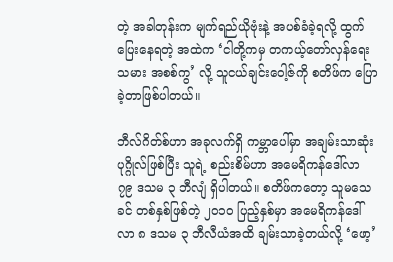တဲ့ အခါတုန်းက မျက်ရည်ယိုဗုံးနဲ့ အပစ်ခံခဲ့ရလို့ ထွက်ပြေးနေရတဲ့ အထဲက ‘ငါတို့ကမှ တကယ့်တော်လှန်ရေးသမား အစစ်ကွ’ လို့ သူငယ်ချင်းဝေါ့ဇ်ကို စတိဖ်က ပြောခဲ့တာဖြစ်ပါတယ်။

ဘီလ်ဂိတ်စ်ဟာ အခုလက်ရှိ ကမ္ဘာပေါ်မှာ အချမ်းသာဆုံးပုဂ္ဂိုလ်ဖြစ်ပြီး သူရဲ့ စည်းစိမ်ဟာ အမေရိကန်ဒေါ်လာ ၇၉ ဒသမ ၃ ဘီလျံ ရှိပါတယ်။ စတိဖ်ကတော့ သူမသေခင် တစ်နှစ်ဖြစ်တဲ့ ၂၀၁၀ ပြည့်နှစ်မှာ အမေရိကန်ဒေါ်လာ ၈ ဒသမ ၃ ဘီလီယံအထိ ချမ်းသာခဲ့တယ်လို့ ‘ဖော့’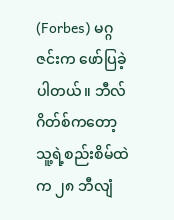(Forbes) မဂ္ဂဇင်းက ဖော်ပြခဲ့ပါတယ်။ ဘီလ်ဂိတ်စ်ကတော့ သူ့ရဲ့စည်းစိမ်ထဲက ၂၈ ဘီလျံ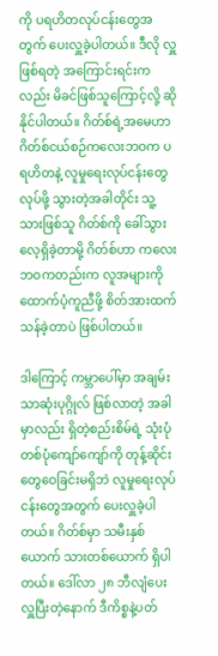ကို ပရဟိတလုပ်ငန်းတွေအတွက် ပေးလှူခဲ့ပါတယ်။ ဒီလို လှူဖြစ်ရတဲ့ အကြောင်းရင်းကလည်း မိခင်ဖြစ်သူကြောင့်လို့ ဆိုနိုင်ပါတယ်။ ဂိတ်စ်ရဲ့အမေဟာ ဂိတ်စ်ငယ်စဉ်ကလေးဘဝက ပရဟိတနဲ့ လူမှုရေးလုပ်ငန်းတွေလုပ်ဖို့ သွားတဲ့အခါတိုင်း သူ့သားဖြစ်သူ ဂိတ်စ်ကို ခေါ်သွားလေ့ရှိခဲ့တာမို့ ဂိတ်စ်ဟာ ကလေးဘဝကတည်းက လူအများကို ထောက်ပံ့ကူညီဖို့ စိတ်အားထက်သန်ခဲ့တာပဲ ဖြစ်ပါတယ်။

ဒါကြောင့် ကမ္ဘာပေါ်မှာ အချမ်းသာဆုံးပုဂ္ဂိုလ် ဖြစ်လာတဲ့ အခါမှာလည်း ရှိတဲ့စည်းစိမ်ရဲ့ သုံးပုံတစ်ပုံကျော်ကျော်ကို တုန့်ဆိုင်းတွေဝေခြင်းမရှိဘဲ လူမှုရေးလုပ်ငန်းတွေအတွက် ပေးလှူခဲ့ပါတယ်။ ဂိတ်စ်မှာ သမီးနှစ်ယောက် သားတစ်ယောက် ရှိပါတယ်။ ဒေါ်လာ ၂၈ ဘီလျံပေးလှူပြီးတဲ့နောက် ဒီကိစ္စနဲ့ပတ်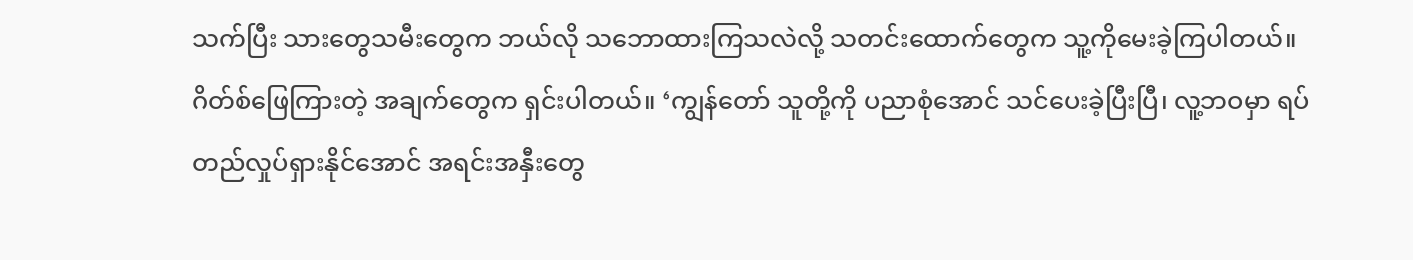သက်ပြီး သားတွေသမီးတွေက ဘယ်လို သဘောထားကြသလဲလို့ သတင်းထောက်တွေက သူ့ကိုမေးခဲ့ကြပါတယ်။ ဂိတ်စ်ဖြေကြားတဲ့ အချက်တွေက ရှင်းပါတယ်။ ‘ကျွန်တော် သူတို့ကို ပညာစုံအောင် သင်ပေးခဲ့ပြီးပြီ၊ လူ့ဘဝမှာ ရပ်တည်လှုပ်ရှားနိုင်အောင် အရင်းအနှီးတွေ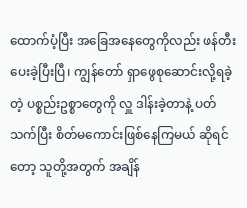ထောက်ပံ့ပြီး အခြေအနေတွေကိုလည်း ဖန်တီးပေးခဲ့ပြီးပြီ၊ ကျွန်တော် ရှာဖွေစုဆောင်းလို့ရခဲ့တဲ့ ပစ္စည်းဥစ္စာတွေကို လှူ ဒါန်းခဲ့တာနဲ့ ပတ်သက်ပြီး စိတ်မကောင်းဖြစ်နေကြမယ် ဆိုရင်တော့ သူတို့အတွက် အချိန်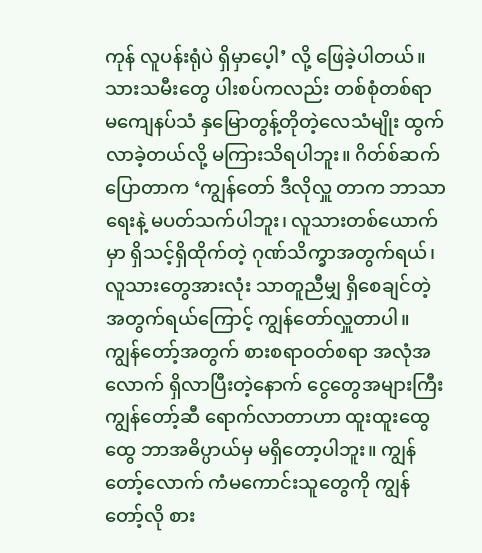ကုန် လူပန်းရုံပဲ ရှိမှာပေ့ါ’ လို့ ဖြေခဲ့ပါတယ်။ သားသမီးတွေ ပါးစပ်ကလည်း တစ်စုံတစ်ရာ မကျေနပ်သံ နှမြောတွန့်တိုတဲ့လေသံမျိုး ထွက်လာခဲ့တယ်လို့ မကြားသိရပါဘူး။ ဂိတ်စ်ဆက်ပြောတာက ‘ကျွန်တော် ဒီလိုလှူ တာက ဘာသာရေးနဲ့ မပတ်သက်ပါဘူး၊ လူသားတစ်ယောက်မှာ ရှိသင့်ရှိထိုက်တဲ့ ဂုဏ်သိက္ခာအတွက်ရယ်၊ လူသားတွေအားလုံး သာတူညီမျှ ရှိစေချင်တဲ့ အတွက်ရယ်ကြောင့် ကျွန်တော်လှူတာပါ။ ကျွန်တော့်အတွက် စားစရာဝတ်စရာ အလုံအလောက် ရှိလာပြီးတဲ့နောက် ငွေတွေအများကြီး ကျွန်တော့်ဆီ ရောက်လာတာဟာ ထူးထူးထွေထွေ ဘာအဓိပ္ပာယ်မှ မရှိတော့ပါဘူး။ ကျွန်တော့်လောက် ကံမကောင်းသူတွေကို ကျွန်တော့်လို စား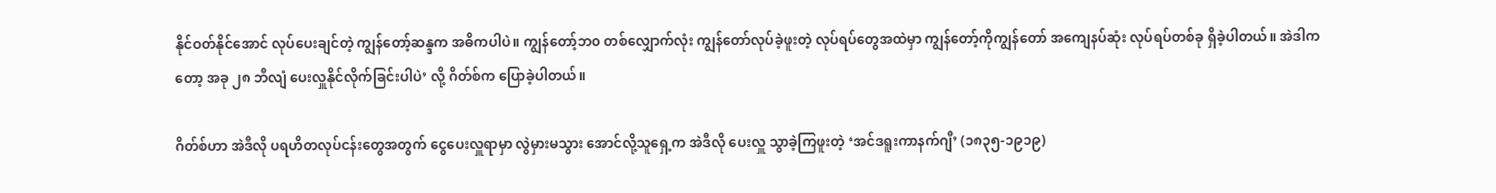နိုင်ဝတ်နိုင်အောင် လုပ်ပေးချင်တဲ့ ကျွန်တော့်ဆန္ဒက အဓိကပါပဲ။ ကျွန်တော့်ဘ၀ တစ်လျှောက်လုံး ကျွန်တော်လုပ်ခဲ့ဖူးတဲ့ လုပ်ရပ်တွေအထဲမှာ ကျွန်တော့်ကိုကျွန်တော် အကျေနပ်ဆုံး လုပ်ရပ်တစ်ခု ရှိခဲ့ပါတယ်။ အဲဒါကတော့ အခု ၂၈ ဘီလျံ ပေးလှူနိုင်လိုက်ခြင်းပါပဲ’ လို့ ဂိတ်စ်က ပြောခဲ့ပါတယ်။

ဂိတ်စ်ဟာ အဲဒီလို ပရဟိတလုပ်ငန်းတွေအတွက် ငွေပေးလှူရာမှာ လွဲမှားမသွား အောင်လို့သူရှေ့က အဲဒီလို ပေးလှူ သွာခဲ့ကြဖူးတဲ့ ‘အင်ဒရူးကာနက်ဂျီ’ (၁၈၃၅-၁၉၁၉)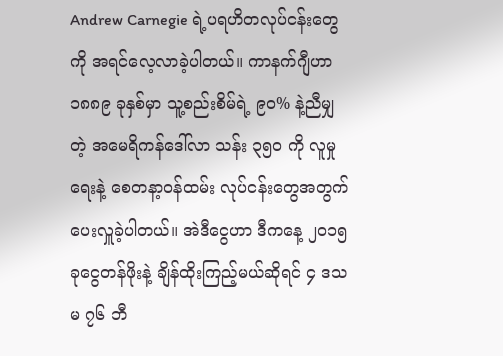Andrew Carnegie ရဲ့ပရဟိတလုပ်ငန်းတွေကို အရင်လေ့လာခဲ့ပါတယ်။ ကာနက်ဂျီဟာ ၁၈၈၉ ခုနှစ်မှာ သူ့စည်းစိမ်ရဲ့ ၉၀% နဲ့ညီမျှတဲ့ အမေရိကန်ဒေါ်လာ သန်း ၃၅၀ ကို လူမှုရေးနဲ့ စေတနာ့ဝန်ထမ်း လုပ်ငန်းတွေအတွက် ပေးလှူခဲ့ပါတယ်။ အဲဒီငွေဟာ ဒီကနေ့ ၂၀၁၅ ခုငွေတန်ဖိုးနဲ့ ချိန်ထိုးကြည့်မယ်ဆိုရင် ၄ ဒသမ ၇၆ ဘီ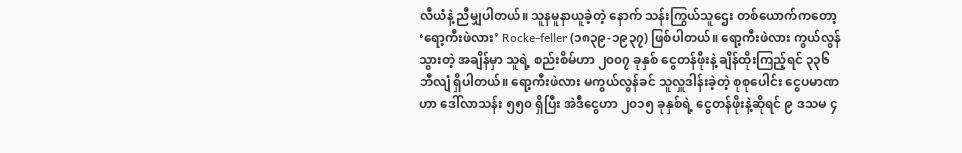လီယံနဲ့ ညီမျှပါတယ်။ သူနမူနာယူခဲ့တဲ့ နောက် သန်းကြွယ်သူဌေး တစ်ယောက်ကတော့ ‘ရော့ကီးဖဲလား’ Rocke-feller (၁၈၃၉-၁၉၃၇) ဖြစ်ပါတယ်။ ရော့ကီးဖဲလား ကွယ်လွန်သွားတဲ့ အချိန်မှာ သူရဲ့ စည်းစိမ်ဟာ ၂၀၀၇ ခုနှစ် ငွေတန်ဖိုးနဲ့ ချိန်ထိုးကြည့်ရင် ၃၃၆ ဘီလျံ ရှိပါတယ်။ ရော့ကီးဖဲလား မကွယ်လွန်ခင် သူလှူဒါန်းခဲ့တဲ့ စုစုပေါင်း ငွေပမာဏဟာ ဒေါ်လာသန်း ၅၅၀ ရှိပြီး အဲဒီငွေဟာ ၂၀၁၅ ခုနှစ်ရဲ့ ငွေတန်ဖိုးနဲ့ဆိုရင် ၉ ဒသမ ၄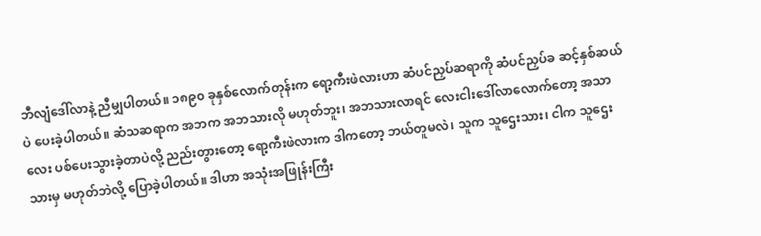ဘီလျံဒေါ်လာနဲ့ ညီမျှပါတယ်။ ၁၈၉၀ ခုနှစ်လောက်တုန်းက ရော့ကီးဖဲလားဟာ ဆံပင်ညှပ်ဆရာကို ဆံပင်ညှပ်ခ ဆင့်နှစ်ဆယ်ပဲ ပေးခဲ့ပါတယ်။ ဆံသဆရာက အဘက အဘသားလို မဟုတ်ဘူး၊ အဘသားလာရင် လေးငါးဒေါ်လာလောက်တော့ အသာလေး ပစ်ပေးသွားခဲ့တာပဲလို့ ညည်းတွားတော့ ရော့ကီးဖဲလားက ဒါကတော့ ဘယ်တူမလဲ၊ သူက သူဌေးသား၊ ငါက သူဌေးသားမှ မဟုတ်ဘဲလို့ ပြောခဲ့ပါတယ်။ ဒါဟာ အသုံးအဖြုန်းကြီး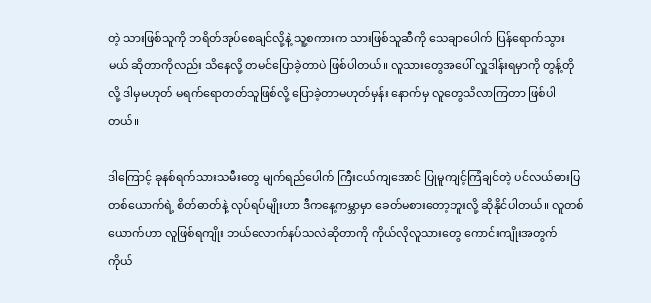တဲ့ သားဖြစ်သူကို ဘရိတ်အုပ်စေချင်လို့နဲ့ သူ့စကားက သားဖြစ်သူဆီကို သေချာပေါက် ပြန်ရောက်သွားမယ် ဆိုတာကိုလည်း သိနေလို့ တမင်ပြောခဲ့တာပဲ ဖြစ်ပါတယ်။ လူသားတွေအပေါ် လှူဒါန်းရမှာကို တွန့်တိုလို့ ဒါမှမဟုတ် မရက်ရောတတ်သူဖြစ်လို့ ပြောခဲ့တာမဟုတ်မှန်း နောက်မှ လူတွေသိလာကြတာ ဖြစ်ပါတယ်။

ဒါကြောင့် ခုနစ်ရက်သားသမီးတွေ မျက်ရည်ပေါက် ကြီးငယ်ကျအောင် ပြုမူကျင့်ကြံချင်တဲ့ ပင်လယ်ဓားပြတစ်ယောက်ရဲ့ စိတ်ဓာတ်နဲ့ လုပ်ရပ်မျိုးဟာ ဒီကနေ့ကမ္ဘာမှာ ခေတ်မစားတော့ဘူးလို့ ဆိုနိုင်ပါတယ်။ လူတစ်ယောက်ဟာ လူဖြစ်ရကျိုး ဘယ်လောက်နပ်သလဲဆိုတာကို ကိုယ်လိုလူသားတွေ ကောင်းကျိုးအတွက် ကိုယ်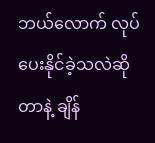ဘယ်လောက် လုပ်ပေးနိုင်ခဲ့သလဲဆိုတာနဲ့ ချိန်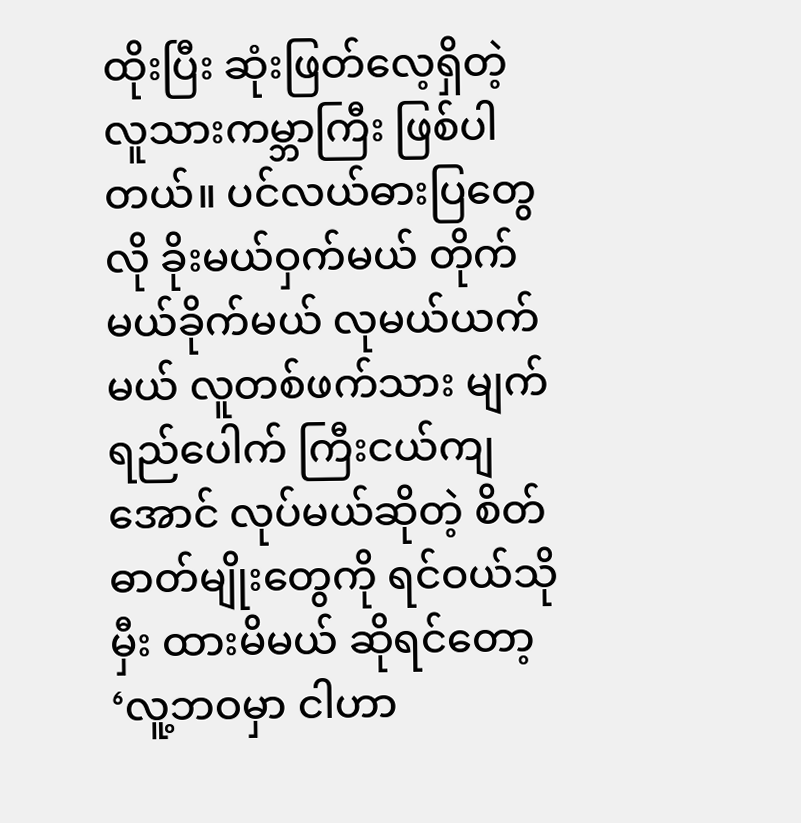ထိုးပြီး ဆုံးဖြတ်လေ့ရှိတဲ့ လူသားကမ္ဘာကြီး ဖြစ်ပါတယ်။ ပင်လယ်ဓားပြတွေလို ခိုးမယ်ဝှက်မယ် တိုက်မယ်ခိုက်မယ် လုမယ်ယက်မယ် လူတစ်ဖက်သား မျက်ရည်ပေါက် ကြီးငယ်ကျအောင် လုပ်မယ်ဆိုတဲ့ စိတ်ဓာတ်မျိုးတွေကို ရင်ဝယ်သိုမှီး ထားမိမယ် ဆိုရင်တော့ ‘လူ့ဘဝမှာ ငါဟာ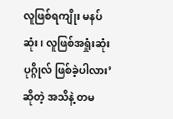လူဖြစ်ရကျိုး မနပ်ဆုံး၊ လူဖြစ်အရှုံးဆုံးပုဂ္ဂိုလ် ဖြစ်ခဲ့ပါလား’ ဆိုတဲ့ အသိနဲ့ တမ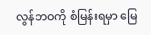လွန်ဘဝကို စံမြန်းရမှာ မြေ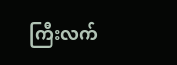ကြီးလက်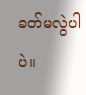ခတ်မလွဲပါပဲ။